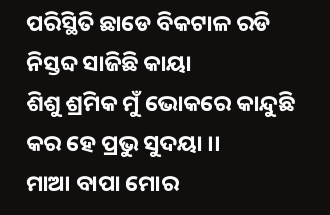ପରିସ୍ଥିତି ଛାଡେ ବିକଟାଳ ରଡି
ନିସ୍ତବ୍ଦ ସାଜିଛି କାୟା
ଶିଶୁ ଶ୍ରମିକ ମୁଁ ଭୋକରେ କାନ୍ଦୁଛି
କର ହେ ପ୍ରଭୁ ସୁଦୟା ।।
ମାଆ ବାପା ମୋର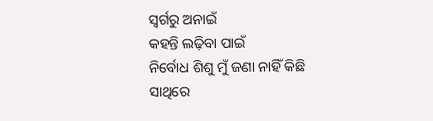ସ୍ଵର୍ଗରୁ ଅନାଇଁ
କହନ୍ତି ଲଢ଼ିବା ପାଇଁ
ନିର୍ବୋଧ ଶିଶୁ ମୁଁ ଜଣା ନାହିଁ କିଛି
ସାଥିରେ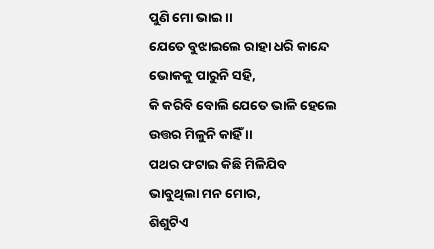ପୁଣି ମୋ ଭାଇ ।।
ଯେତେ ବୁଝାଇଲେ ରାହା ଧରି କାନ୍ଦେ
ଭୋକକୁ ପାରୁନି ସହି,
କି କରିବି ବୋଲି ଯେତେ ଭାଳି ହେଲେ
ଉତ୍ତର ମିଳୁନି କାହିଁ ।।
ପଥର ଫଟାଇ କିଛି ମିଳିଯିବ
ଭାବୁଥିଲା ମନ ମୋର,
ଶିଶୁଟିଏ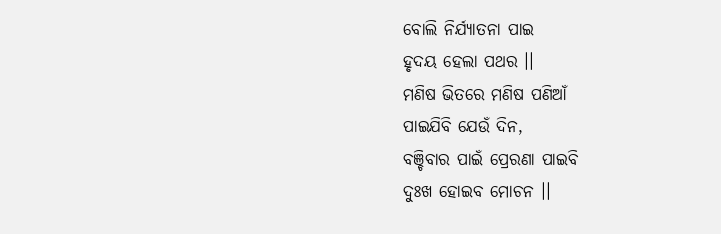ବୋଲି ନିର୍ଯ୍ୟାତନା ପାଇ
ହୃଦୟ ହେଲା ପଥର ।।
ମଣିଷ ଭିତରେ ମଣିଷ ପଣିଆଁ
ପାଇଯିବି ଯେଉଁ ଦିନ,
ବଞ୍ଚିବାର ପାଇଁ ପ୍ରେରଣା ପାଇବି
ଦୁଃଖ ହୋଇବ ମୋଚନ ।।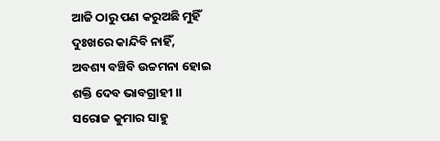ଆଜି ଠାରୁ ପଣ କରୁଅଛି ମୁହିଁ
ଦୁଃଖରେ କାନ୍ଦିବି ନାହିଁ,
ଅବଶ୍ୟ ବଞ୍ଚିବି ଉଚ୍ଚମନା ହୋଇ
ଶକ୍ତି ଦେବ ଭାବଗ୍ରାହୀ ।।
ସରୋଜ କୁମାର ସାହୁ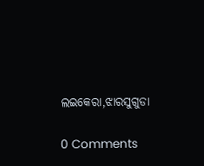ଲଇକେରା,ଝାରସୁଗୁଡା


0 Comments